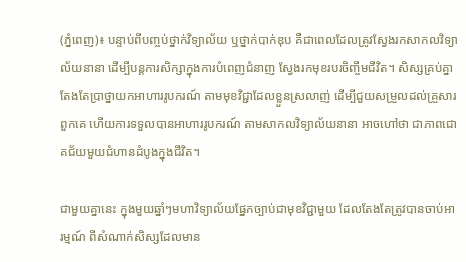(ភ្នំពេញ)៖ បន្ទាប់ពីបញ្ចប់ថ្នាក់វិទ្យាល័យ ឬថ្នាក់បាក់ឌុប គឺជាពេលដែលត្រូវស្វែងរកសាកលវិទ្យាល័យនានា ដើម្បីបន្តការសិក្សាក្នុងការបំពេញជំនាញ ស្វែងរកមុខរបរចិញ្ចឹមជីវិត។ សិស្សគ្រប់គ្នា តែងតែប្រាថ្នាយកអាហាររូបករណ៍ តាមមុខវិជ្ជាដែលខ្លួនស្រលាញ់ ដើម្បីជួយសម្រួលដល់គ្រួសារពួកគេ ហើយការទទួលបានអាហាររូបករណ៍ តាមសាកលវិទ្យាល័យនានា អាចហៅថា ជាភាពជោគជ័យមួយជំហានដំបូងក្នុងជីវិត។

ជាមួយគ្នានេះ ក្នុងមួយឆ្នាំៗមហាវិទ្យាល័យផ្នែកច្បាប់ជាមុខវិជ្ជាមួយ ដែលតែងតែត្រូវបានចាប់អារម្មណ៍ ពីសំណាក់សិស្សដែលមាន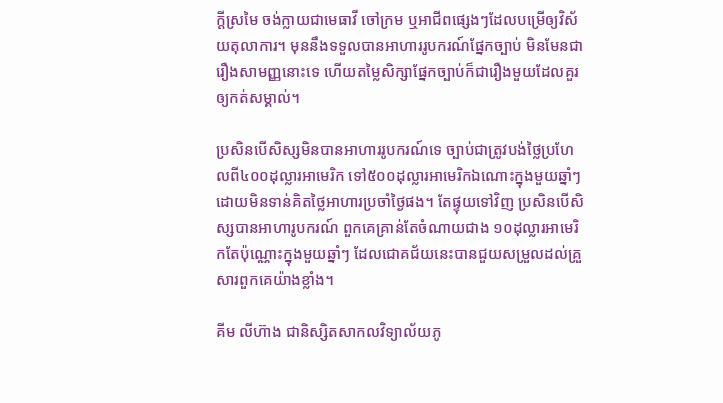ក្តីស្រមៃ ចង់ក្លាយជាមេធាវី ចៅក្រម ឬអាជីពផ្សេងៗដែលបម្រើឲ្យវិស័យតុលាការ។ មុននឹងទទួលបានអាហាររូបករណ៍ផ្នែកច្បាប់ មិនមែនជារឿងសាមញ្ញនោះទេ ហើយតម្លៃសិក្សាផ្នែកច្បាប់ក៏ជារឿងមួយដែលគួរឲ្យកត់សម្គាល់។

ប្រសិនបើសិស្សមិនបានអាហាររូបករណ៍ទេ ច្បាប់ជាត្រូវបង់ថ្លៃប្រហែលពី៤០០ដុល្លារអាមេរិក ទៅ៥០០ដុល្លារអាមេរិកឯណោះក្នុងមួយឆ្នាំៗ ដោយមិនទាន់គិតថ្លៃអាហារប្រចាំថ្ងៃផង។ តែផ្ទុយទៅវិញ ប្រសិនបើសិស្សបានអាហារូបករណ៍ ពួកគេគ្រាន់តែចំណាយជាង ១០ដុល្លារអាមេរិកតែប៉ុណ្ណោះក្នុងមួយឆ្នាំៗ ដែលជោគជ័យនេះបានជួយសម្រួលដល់គ្រួសារពួកគេយ៉ាងខ្លាំង។

គីម លីហ៊ាង ជានិស្សិតសាកលវិទ្យាល័យភូ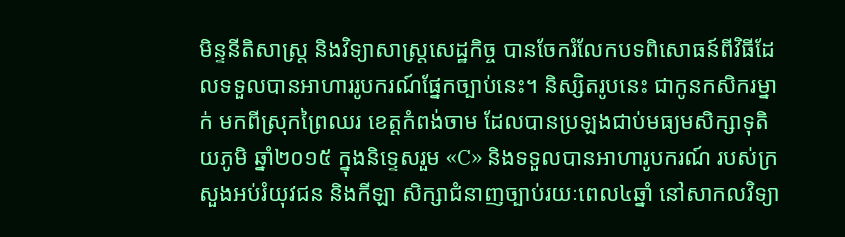មិន្ទនីតិសាស្ត្រ និងវិទ្យាសាស្ត្រសេដ្ឋកិច្ច បានចែករំលែកបទពិសោធន៍ពីវិធីដែលទទួលបានអាហាររូបករណ៍ផ្នែកច្បាប់នេះ។ និស្សិតរូបនេះ ជាកូនកសិករម្នាក់ មកពីស្រុកព្រៃឈរ ខេត្តកំពង់ចាម ដែលបានប្រឡងជាប់មធ្យមសិក្សាទុតិយភូមិ ឆ្នាំ២០១៥ ក្នុងនិទ្ទេសរួម «C» និងទទួលបានអាហារូបករណ៍ របស់ក្រសួងអប់រំយុវជន និងកីឡា សិក្សាជំនាញច្បាប់រយៈពេល៤ឆ្នាំ នៅសាកលវិទ្យា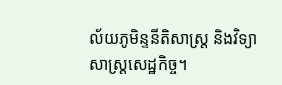ល័យភូមិន្ទនីតិសាស្រ្ត និងវិទ្យាសាស្ត្រសេដ្ឋកិច្ច។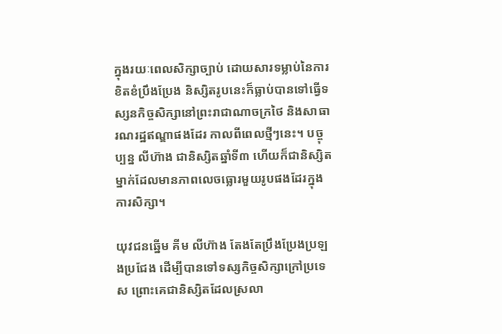ក្នុងរយៈពេលសិក្សាច្បាប់ ដោយសារទម្លាប់នៃការខិតខំប្រឹងប្រែង និស្សិតរូបនេះក៏ធ្លាប់បានទៅធ្វើទស្សនកិច្ចសិក្សានៅព្រះរាជាណាចក្រថៃ និងសាធារណរដ្ឋឥណ្ឌាផងដែរ កាលពីពេលថ្មីៗនេះ។ បច្ចុប្បន្ន លីហ៊ាង ជានិស្សិតឆ្នាំទី៣ ហើយក៏ជានិស្សិតម្នាក់ដែលមានភាពលេចធ្លោរមួយរូបផងដែរក្នុងការសិក្សា។

យុវជនឆ្នើម គីម លីហ៊ាង តែងតែប្រឹងប្រែងប្រឡងប្រជែង ដើម្បីបានទៅទស្សកិច្ចសិក្សាក្រៅប្រទេស ព្រោះគេជានិស្សិតដែលស្រលា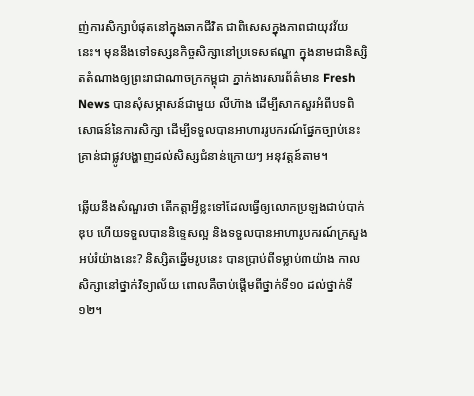ញ់ការសិក្សាបំផុតនៅក្នុងឆាកជីវិត ជាពិសេសក្នុងភាពជាយុវវ័យនេះ។ មុននឹងទៅទស្សនកិច្ចសិក្សានៅប្រទេសឥណ្ឌា ក្នុងនាមជានិស្សិតតំណាងឲ្យព្រះរាជាណាចក្រកម្ពុជា ភ្នាក់ងារសារព័ត៌មាន Fresh News បានសុំសម្ភាសន៍ជាមួយ លីហ៊ាង ដើម្បីសាកសួរអំពីបទពិសោធន៍នៃការសិក្សា ដើម្បីទទួលបានអាហាររូបករណ៍ផ្នែកច្បាប់នេះ គ្រាន់ជាផ្លូវបង្ហាញដល់សិស្សជំនាន់ក្រោយៗ អនុវត្តន៍តាម។

ឆ្លើយនឹងសំណួរថា តើកត្តាអ្វីខ្លះទៅដែលធ្វើឲ្យលោកប្រឡងជាប់បាក់ឌុប ហើយទទួលបាននិទ្ទេសល្អ និងទទួលបានអាហារូបករណ៍ក្រសួងអប់រំយ៉ាងនេះ? និស្សិតឆ្នើមរូបនេះ បានប្រាប់ពីទម្លាប់៣យ៉ាង កាលសិក្សានៅថ្នាក់វិទ្យាល័យ ពោលគឺចាប់ផ្តើមពីថ្នាក់ទី១០ ដល់ថ្នាក់ទី១២។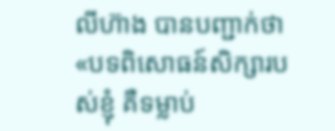លីហ៊ាង បានបញ្ជាក់ថា «បទពិសោធន៍សិក្សារបស់ខ្ញុំ គឺទម្លាប់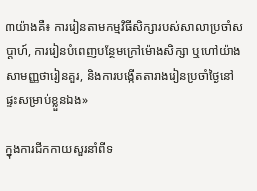៣យ៉ាងគឺ៖ ការរៀនតាមកម្មវិធីសិក្សារបស់សាលាប្រចាំសប្តាហ៍, ការរៀនបំពេញបន្ថែមក្រៅម៉ោងសិក្សា ឬហៅយ៉ាងសាមញ្ញថារៀនគួរ, និងការបង្កើតតារាងរៀនប្រចាំថ្ងៃនៅផ្ទះសម្រាប់ខ្លួនឯង»

ក្នុងការជីកកាយសួរនាំពីទ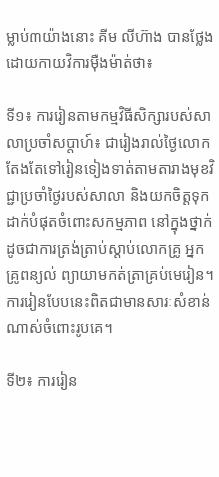ម្លាប់៣យ៉ាងនោះ គីម លីហ៊ាង បានថ្លែងដោយកាយវិការម៉ឺងម៉ាត់ថា៖

ទី១៖ ការរៀនតាមកម្មវិធីសិក្សារបស់សាលាប្រចាំសប្តាហ៍៖ ជារៀងរាល់ថ្ងៃលោកតែងតែទៅរៀនទៀងទាត់តាមតារាងមុខវិជ្ជាប្រចាំថ្ងៃរបស់សាលា និងយកចិត្តទុកដាក់បំផុតចំពោះសកម្មភាព នៅក្នុងថ្នាក់ដូចជាការត្រង់ត្រាប់ស្តាប់លោកគ្រូ អ្នកគ្រូពន្យល់ ព្យាយាមកត់ត្រាគ្រប់មេរៀន។ ការរៀនបែបនេះពិតជាមានសារៈសំខាន់ណាស់ចំពោះរូបគេ។

ទី២៖ ការរៀន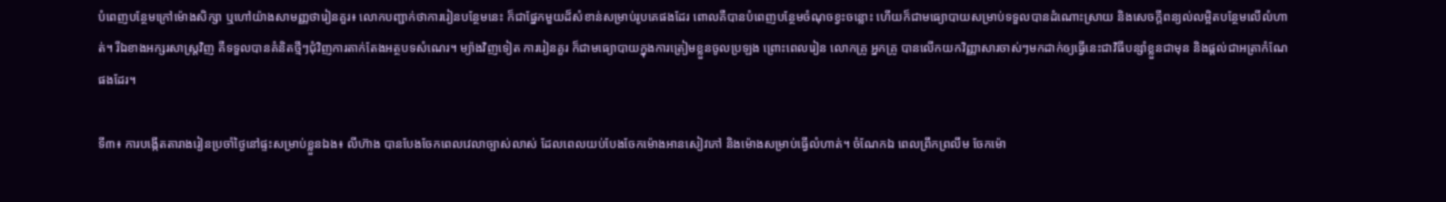បំពេញបន្ថែមក្រៅម៉ោងសិក្សា ឬហៅយ៉ាងសាមញ្ញថារៀនគួរ៖ លោកបញ្ជាក់ថាការរៀនបន្ថែមនេះ ក៏ជាផ្នែកមួយដ៏សំខាន់សម្រាប់រូបគេផងដែរ ពោលគឺបានបំពេញបន្ថែមចំណុចខ្វះចន្លោះ ហើយក៏ជាមធ្យោបាយសម្រាប់ទទួលបានដំណោះស្រាយ និងសេចក្តីពន្យល់លម្អិតបន្ថែមលើលំហាត់។ រីឯខាងអក្សរសាស្រ្តវិញ គឺទទួលបានគំនិតថ្មីៗជុំវិញការតាក់តែងអត្ថបទសំណេរ។ ម្យ៉ាងវិញទៀត ការរៀនគួរ ក៏ជាមធ្យោបាយក្នុងការត្រៀមខ្លួនចូលប្រឡង ព្រោះពេលរៀន លោកគ្រូ អ្នកគ្រូ បានលើកយកវិញ្ញាសារចាស់ៗមកដាក់ឲ្យធ្វើនេះជាវិធីបន្សាំខ្លួនជាមុន និងផ្តល់ជាអត្រាកំណែផងដែរ។

ទី៣៖ ការបង្កើតតារាងរៀនប្រចាំថ្ងៃនៅផ្ទះសម្រាប់ខ្លួនឯង៖ លីហ៊ាង បានបែងចែកពេលវេលាច្បាស់លាស់ ដែលពេលយប់បែងចែកម៉ោងអានសៀវភៅ និងម៉ោងសម្រាប់ធ្វើលំហាត់។ ចំណែកឯ ពេលព្រឹកព្រលឹម ចែកម៉ោ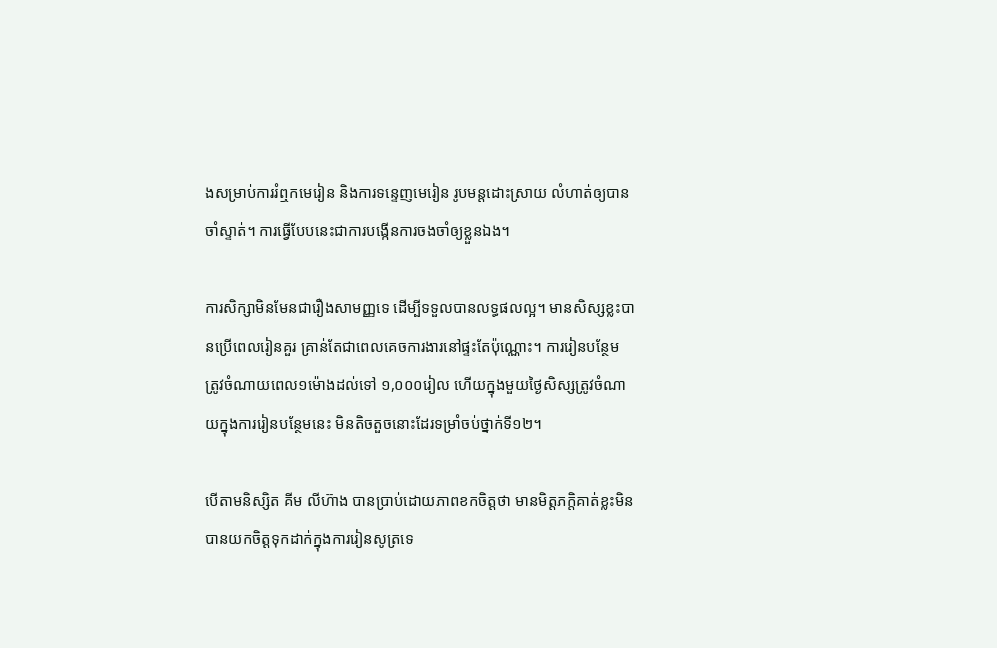ងសម្រាប់ការរំឮកមេរៀន និងការទន្ទេញមេរៀន រូបមន្តដោះស្រាយ លំហាត់ឲ្យបានចាំស្ទាត់។ ការធ្វើបែបនេះជាការបង្កើនការចងចាំឲ្យខ្លួនឯង។

ការសិក្សាមិនមែនជារឿងសាមញ្ញទេ ដើម្បីទទួលបានលទ្ធផលល្អ។ មានសិស្សខ្លះបានប្រើពេលរៀនគួរ គ្រាន់តែជាពេលគេចការងារនៅផ្ទះតែប៉ុណ្ណោះ។ ការរៀនបន្ថែម ត្រូវចំណាយពេល១ម៉ោងដល់ទៅ ១,០០០រៀល ហើយក្នុងមួយថ្ងៃសិស្សត្រូវចំណាយក្នុងការរៀនបន្ថែមនេះ មិនតិចតួចនោះដែរទម្រាំចប់ថ្នាក់ទី១២។

បើតាមនិស្សិត គីម លីហ៊ាង បានប្រាប់ដោយភាពខកចិត្តថា មានមិត្តភក្តិគាត់ខ្លះមិនបានយកចិត្តទុកដាក់ក្នុងការរៀនសូត្រទេ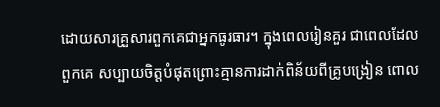ដោយសារគ្រួសារពួកគេជាអ្នកធូរធារ។ ក្នុងពេលរៀនគួរ ជាពេលដែលពួកគេ សប្បាយចិត្តបំផុតព្រោះគ្មានការដាក់ពិន័យពីគ្រូបង្រៀន ពោល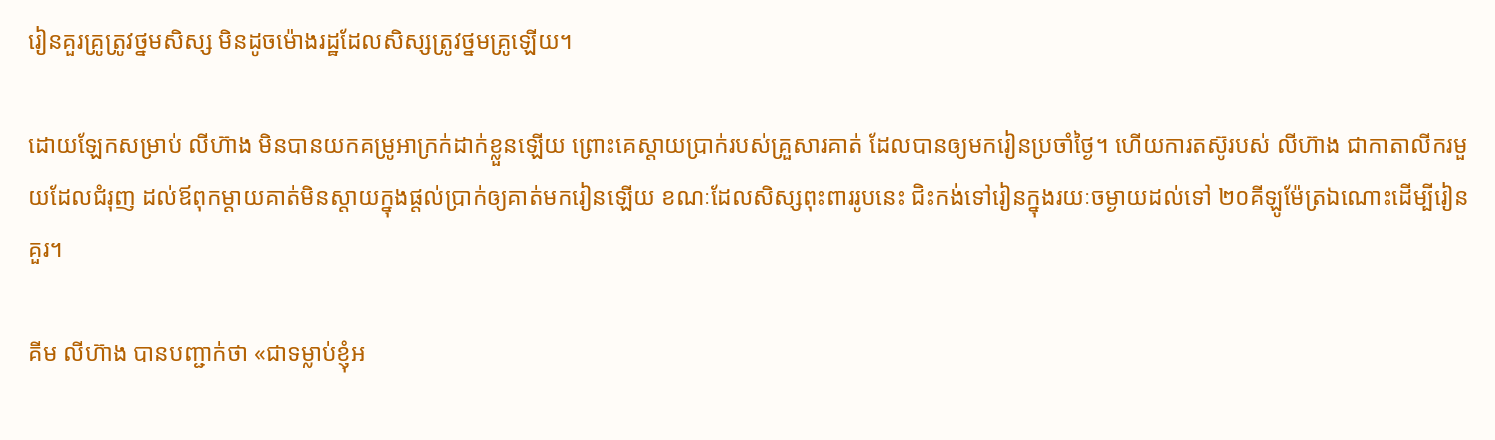រៀនគួរគ្រូត្រូវថ្នមសិស្ស មិនដូចម៉ោងរដ្ឋដែលសិស្សត្រូវថ្នមគ្រូឡើយ។

ដោយឡែកសម្រាប់ លីហ៊ាង មិនបានយកគម្រូអាក្រក់ដាក់ខ្លួនឡើយ ព្រោះគេស្តាយប្រាក់របស់គ្រួសារគាត់ ដែលបានឲ្យមករៀនប្រចាំថ្ងៃ។ ហើយការតស៊ូរបស់ លីហ៊ាង ជាកាតាលីករមួយដែលជំរុញ ដល់ឪពុកម្តាយគាត់មិនស្តាយក្នុងផ្តល់ប្រាក់ឲ្យគាត់មករៀនឡើយ ខណៈដែលសិស្សពុះពាររូបនេះ ជិះកង់ទៅរៀនក្នុងរយៈចម្ងាយដល់ទៅ ២០គីឡូម៉ែត្រឯណោះដើម្បីរៀនគួរ។

គីម លីហ៊ាង បានបញ្ជាក់ថា «ជាទម្លាប់ខ្ញុំអ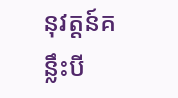នុវត្តន៍គន្លឹះបី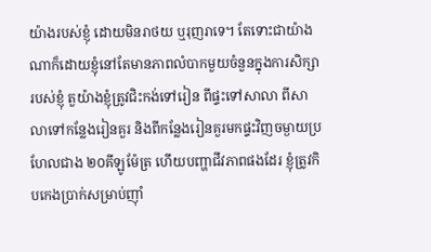យ៉ាងរបស់ខ្ញុំ ដោយមិនរាថយ ឬរុញរាទេ។ តែទោះជាយ៉ាងណាក៏ដោយខ្ញុំនៅតែមានភាពលំបាកមួយចំនួនក្នុងការសិក្សារបស់ខ្ញុំ តួយ៉ាងខ្ញុំត្រូវជិះកង់ទៅរៀន ពីផ្ទះទៅសាលា ពីសាលាទៅកន្លែងរៀនគួរ និងពីកន្លែងរៀនគួរមកផ្ទះវិញចម្ងាយប្រហែលជាង ២០គីឡូម៉ែត្រ ហើយបញ្ហាជីវភាពផងដែរ ខ្ញុំត្រូវកិបកេងប្រាក់សម្រាប់ញ៉ាំ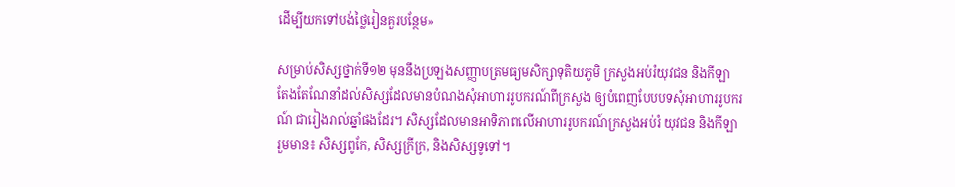ដើម្បីយកទៅបង់ថ្លៃរៀនគួរបន្ថែម»

សម្រាប់សិស្សថ្នាក់ទី១២ មុននឹងប្រឡងសញ្ញាបត្រមធ្យមសិក្សាទុតិយភូមិ ក្រសួងអប់រំយុវជន និងកីឡា តែងតែណែនាំដល់សិស្សដែលមានបំណងសុំអាហាររូបករណ៍ពីក្រសួង ឲ្យបំពេញបែបបទសុំអាហាររូបករណ៍ ជារៀងរាល់ឆ្នាំផងដែរ។ សិស្សដែលមានអាទិភាពលើអាហាររូបករណ៍ក្រសួងអប់រំ យុវជន និងកីឡា រួមមាន៖ សិស្សពូកែ, សិស្សក្រីក្រ, និងសិស្សទូទៅ។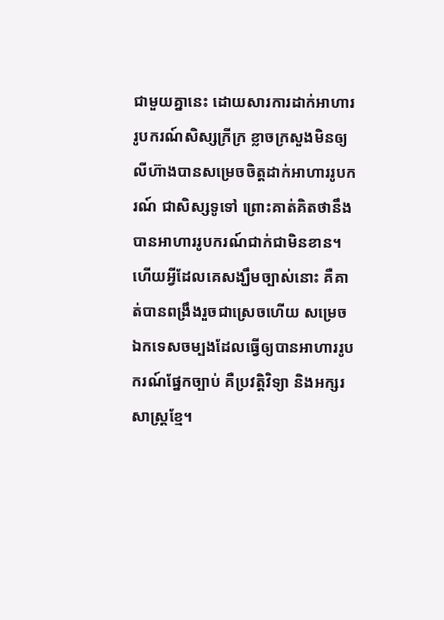ជាមួយគ្នានេះ ដោយសារការដាក់អាហាររូបករណ៍សិស្សក្រីក្រ ខ្លាចក្រសួងមិនឲ្យ លីហ៊ាងបានសម្រេចចិត្តដាក់អាហាររូបករណ៍ ជាសិស្សទូទៅ ព្រោះគាត់គិតថានឹងបានអាហាររូបករណ៍ជាក់ជាមិនខាន។ ហើយអ្វីដែលគេសង្ឃឹមច្បាស់នោះ គឺគាត់បានពង្រឹងរួចជាស្រេចហើយ សម្រេចឯកទេសចម្បងដែលធ្វើឲ្យបានអាហាររូបករណ៍ផ្នែកច្បាប់ គឺប្រវត្តិវិទ្យា និងអក្សរសាស្ត្រខ្មែ។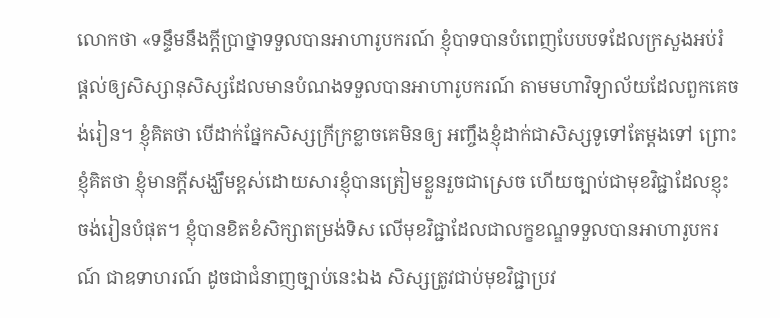លោកថា «ទន្ទឹមនឹងក្តីប្រាថ្នាទទួលបានអាហារូបករណ៍ ខ្ញុំបាទបានបំពេញបែបបទដែលក្រសួងអប់រំ ផ្តល់ឲ្យសិស្សានុសិស្សដែលមានបំណងទទួលបានអាហារូបករណ៍ តាមមហាវិទ្យាល័យដែលពួកគេចង់រៀន។ ខ្ញុំគិតថា បើដាក់ផ្នែកសិស្សក្រីក្រខ្លាចគេមិនឲ្យ អញ្ចឹងខ្ញុំដាក់ជាសិស្សទូទៅតែម្តងទៅ ព្រោះខ្ញុំគិតថា ខ្ញុំមានក្តីសង្ឃឹមខ្ពស់ដោយសារខ្ញុំបានត្រៀមខ្លួនរួចជាស្រេច ហើយច្បាប់ជាមុខវិជ្ជាដែលខ្ញុះចង់រៀនបំផុត។ ខ្ញុំបានខិតខំសិក្សាតម្រង់ទិស លើមុខវិជ្ជាដែលជាលក្ខខណ្ឌទទួលបានអាហារូបករណ៍ ជាឧទាហរណ៍ ដូចជាជំនាញច្បាប់នេះឯង សិស្សត្រូវជាប់មុខវិជ្ជាប្រវ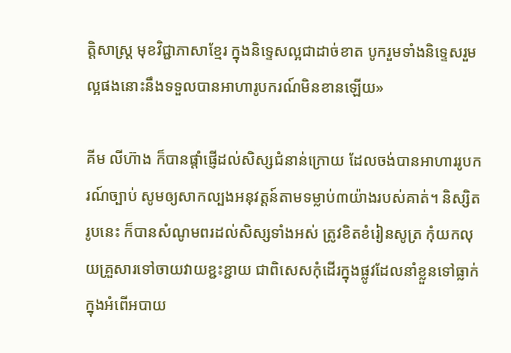ត្តិសាស្រ្ត មុខវិជ្ជាភាសាខ្មែរ ក្នុងនិទ្ទេសល្អជាដាច់ខាត បូករួមទាំងនិទ្ទេសរួមល្អផងនោះនឹងទទួលបានអាហារូបករណ៍មិនខានឡើយ»

គីម លីហ៊ាង ក៏បានផ្តាំផ្ញើដល់សិស្សជំនាន់ក្រោយ ដែលចង់បានអាហាររូបករណ៍ច្បាប់ សូមឲ្យសាកល្បងអនុវត្តន៍តាមទម្លាប់៣យ៉ាងរបស់គាត់។ និស្សិតរូបនេះ ក៏បានសំណូមពរដល់សិស្សទាំងអស់ ត្រូវខិតខំរៀនសូត្រ កុំយកលុយគ្រួសារទៅចាយវាយខ្ជះខ្ជាយ ជាពិសេសកុំដើរក្នុងផ្លូវដែលនាំខ្លួនទៅធ្លាក់ក្នុងអំពើអបាយ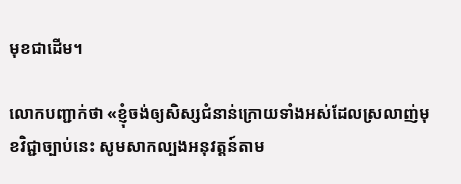មុខជាដើម។

លោកបញ្ជាក់ថា «ខ្ញុំចង់ឲ្យសិស្សជំនាន់ក្រោយទាំងអស់ដែលស្រលាញ់មុខវិជ្ជាច្បាប់នេះ សូមសាកល្បងអនុវត្តន៍តាម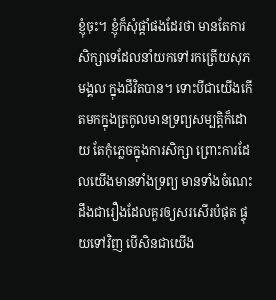ខ្ញុំចុះ។ ខ្ញុំក៏សុំផ្តាំផងដែរថា មានតែការសិក្សាទេដែលនាំយកទៅរកត្រើយសុភមង្គល ក្នុងជីវិតបាន។ ទោះបីជាយើងកើតមកក្នុងត្រកូលមានទ្រព្យសម្បត្តិក៏ដោយ តែកុំភ្លេចក្នុងការសិក្សា ព្រោះការដែលយើងមានទាំងទ្រព្យ មានទាំងចំណេះដឹងជារឿងដែលគួរឲ្យសរសើរបំផុត ផ្ទុយទៅវិញ បើសិនជាយើង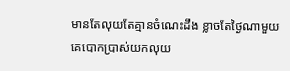មានតែលុយតែគ្មានចំណេះដឹង ខ្លាចតែថ្ងៃណាមួយគេបោកប្រាស់យកលុយ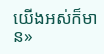យើងអស់ក៏មាន»